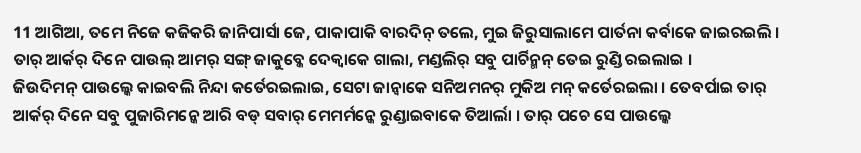11 ଆଗିଆ, ତମେ ନିଜେ କଜିକରି ଜାନିପାର୍ସା ଜେ, ପାକାପାକି ବାରଦିନ୍ ତଲେ, ମୁଇ ଜିରୁସାଲାମେ ପାର୍ତନା କର୍ବାକେ ଜାଇରଇଲି ।
ତାର୍ ଆର୍କର୍ ଦିନେ ପାଉଲ୍ ଆମର୍ ସଙ୍ଗ୍ ଜାକୁବ୍କେ ଦେକ୍ବାକେ ଗାଲା, ମଣ୍ଡଲିର୍ ସବୁ ପାର୍ଚିନ୍ମନ୍ ତେଇ ରୁଣ୍ଡି ରଇଲାଇ ।
ଜିଉଦିମନ୍ ପାଉଲ୍କେ କାଇବଲି ନିନ୍ଦା କର୍ତେରଇଲାଇ, ସେଟା ଜାନ୍ବାକେ ସନିଅମନର୍ ମୁକିଅ ମନ୍ କର୍ତେରଇଲା । ତେବର୍ପାଇ ତାର୍ ଆର୍କର୍ ଦିନେ ସବୁ ପୁଜାରିମନ୍କେ ଆରି ବଡ୍ ସବାର୍ ମେମର୍ମନ୍କେ ରୁଣ୍ଡାଇବାକେ ତିଆର୍ଲା । ତାର୍ ପଚେ ସେ ପାଉଲ୍କେ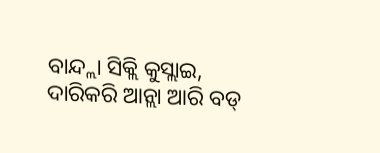ବାନ୍ଦ୍ଲା ସିକ୍ଲି କୁସ୍ଲାଇ, ଦାରିକରି ଆନ୍ଲା ଆରି ବଡ୍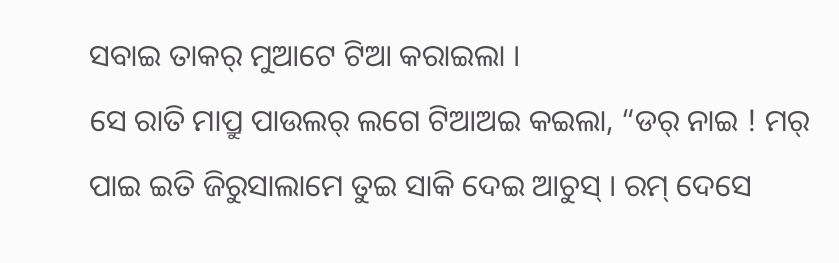ସବାଇ ତାକର୍ ମୁଆଟେ ଟିଆ କରାଇଲା ।
ସେ ରାତି ମାପ୍ରୁ ପାଉଲର୍ ଲଗେ ଟିଆଅଇ କଇଲା, “ଡର୍ ନାଇ ! ମର୍ ପାଇ ଇତି ଜିରୁସାଲାମେ ତୁଇ ସାକି ଦେଇ ଆଚୁସ୍ । ରମ୍ ଦେସେ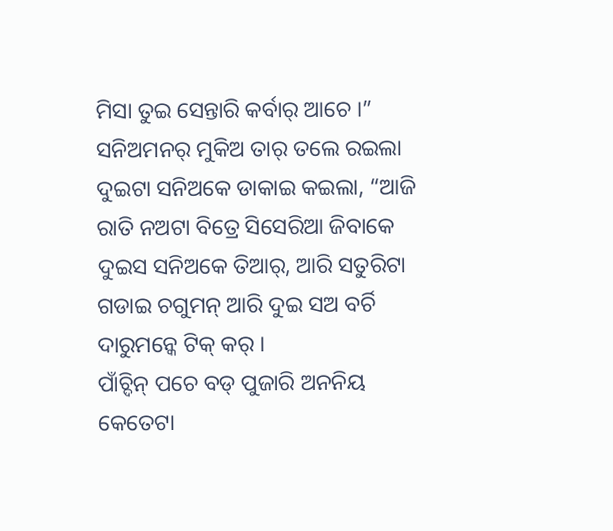ମିସା ତୁଇ ସେନ୍ତାରି କର୍ବାର୍ ଆଚେ ।”
ସନିଅମନର୍ ମୁକିଅ ତାର୍ ତଲେ ରଇଲା ଦୁଇଟା ସନିଅକେ ଡାକାଇ କଇଲା, “ଆଜି ରାତି ନଅଟା ବିତ୍ରେ ସିସେରିଆ ଜିବାକେ ଦୁଇସ ସନିଅକେ ତିଆର୍, ଆରି ସତୁରିଟା ଗଡାଇ ଚଗୁମନ୍ ଆରି ଦୁଇ ସଅ ବର୍ଚି ଦାରୁମନ୍କେ ଟିକ୍ କର୍ ।
ପାଁଚ୍ଦିନ୍ ପଚେ ବଡ୍ ପୁଜାରି ଅନନିୟ କେତେଟା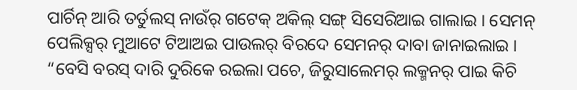ପାର୍ଚିନ୍ ଆରି ତର୍ତୁଲସ୍ ନାଉଁର୍ ଗଟେକ୍ ଅକିଲ୍ ସଙ୍ଗ୍ ସିସେରିଆଇ ଗାଲାଇ । ସେମନ୍ ପେଲିକ୍ସର୍ ମୁଆଟେ ଟିଆଅଇ ପାଉଲର୍ ବିରଦେ ସେମନର୍ ଦାବା ଜାନାଇଲାଇ ।
“ବେସି ବରସ୍ ଦାରି ଦୁରିକେ ରଇଲା ପଚେ, ଜିରୁସାଲେମର୍ ଲକ୍ମନର୍ ପାଇ କିଚି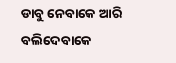ଡାବୁ ନେବାକେ ଆରି ବଲିଦେବାକେ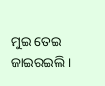ମୁଇ ତେଇ ଜାଇରଇଲି ।